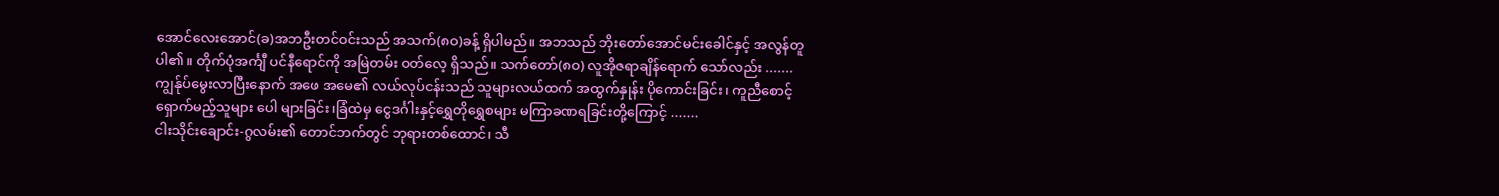အောင်လေးအောင်(ခ)အဘဦးတင်ဝင်းသည် အသက်(၈ဝ)ခန့် ရှိပါမည်။ အဘသည် ဘိုးတော်အောင်မင်းခေါင်နှင့် အလွန်တူပါ၏။ တိုက်ပုံအင်္ကျီ ပင်နီရောင်ကို အမြဲတမ်း ဝတ်လေ့ ရှိသည်။ သက်တော်(၈ဝ) လူအိုဇရာချိန်ရောက် သော်လည်း .......
ကျွန်ုပ်မွေးလာပြီးနောက် အဖေ အမေ၏ လယ်လုပ်ငန်းသည် သူများလယ်ထက် အထွက်နှုန်း ပိုကောင်းခြင်း၊ ကူညီစောင့်ရှောက်မည့်သူများ ပေါ များခြင်း၊ခြံထဲမှ ငွေဒင်္ဂါးနှင့်ရွှေတိုရွှေစများ မကြာခဏရခြင်းတို့ကြောင့် .......
ငါးသိုင်းချောင်း-ဂွလမ်း၏ တောင်ဘက်တွင် ဘုရားတစ်ထောင်၊ သီ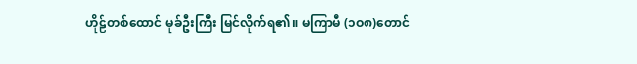ဟိုဠ်တစ်ထောင် မုခ်ဦးကြီး မြင်လိုက်ရ၏။ မကြာမီ (၁ဝ၈)တောင်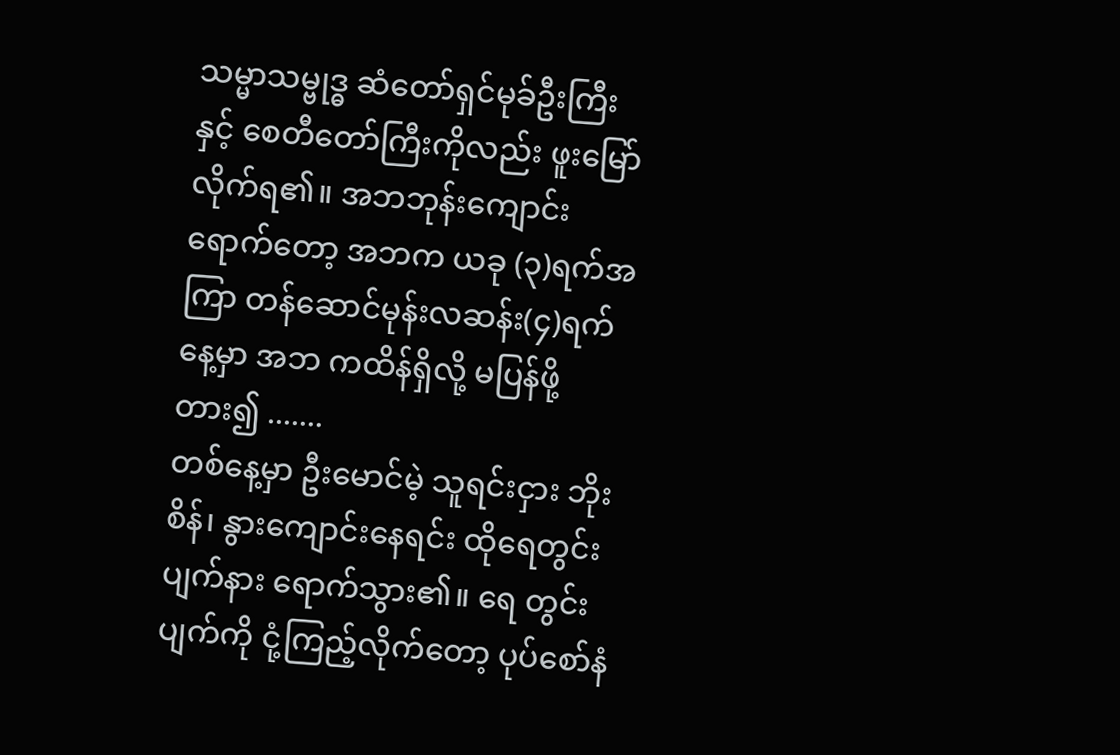သမ္မာသမ္ဗုဒ္ဓ ဆံတော်ရှင်မုခ်ဦးကြီးနှင့် စေတီတော်ကြီးကိုလည်း ဖူးမြော်လိုက်ရ၏။ အဘဘုန်းကျောင်းရောက်တော့ အဘက ယခု (၃)ရက်အကြာ တန်ဆောင်မုန်းလဆန်း(၄)ရက်နေ့မှာ အဘ ကထိန်ရှိလို့ မပြန်ဖို့ တား၍ .......
တစ်နေ့မှာ ဦးမောင်မဲ့ သူရင်းငှား ဘိုးစိန်၊ နွားကျောင်းနေရင်း ထိုရေတွင်းပျက်နား ရောက်သွား၏။ ရေ တွင်းပျက်ကို ငုံ့ကြည့်လိုက်တော့ ပုပ်စော်နံ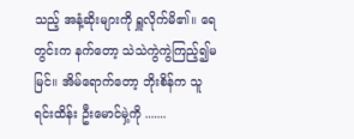သည့် အနံ့ဆိုးများကို ရှူလိုက်မိ၏။ ရေတွင်းက နက်တော့ သဲသဲကွဲကွဲကြည့်၍မမြင်။ အိမ်ရောက်တော့ ဘိုးစိန်က သူရင်းထိန်း ဦးမောင်မှဲ့ကို .......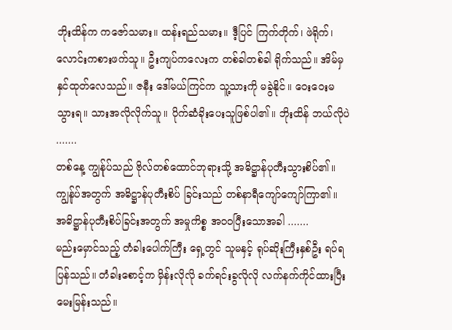ဘိုးထိန်က ကဇော်သမား။ ထန်းရည်သမား။ ဒီ့ပြင် ကြက်တိုက်၊ ဖဲရိုက်၊ လောင်းကစားဖက်သူ။ ဦးကျပ်ကလေးက တစ်ခါတစ်ခါ ရိုက်သည်။ အိမ်မှ နှင်ထုတ်လေသည်။ ဇနီး ဒေါ်မယ်ကြင်က သူ့သားကို မခွဲနိုင်။ ဝေးဝေးမသွားရ။ သားအလိုလိုက်သူ။ ပိုက်ဆံခိုးပေးသူဖြစ်ပါ၏။ ဘိုးထိန် ဘယ်လိုပဲ .......
တစ်နေ့ ကျွန်ုပ်သည် ဗိုလ်တစ်ထောင်ဘုရားသို့ အဓိဋ္ဌာန်ပုတီးသွားစိပ်၏။ ကျွန်ုပ်အတွက် အဓိဋ္ဌာန်ပုတီးစိပ် ခြင်းသည် တစ်နာရီကျော်ကျော်ကြာ၏။ အဓိဋ္ဌာန်ပုတီးစိပ်ခြင်းအတွက် အမှုကိစ္စ အဝဝပြီးသောအခါ .......
မည်းမှောင်သည့် တံခါးပေါက်ကြီး ရှေ့တွင် သူမနှင့် ရုပ်ဆိုးကြီးနှစ်ဦး ရပ်ရ ပြန်သည်။ တံခါးစောင့်က မှိန်းလိုလို ခက်ရင်းခွလိုလို လက်နက်ကိုင်ထားပြီး မေးမြန်းသည်။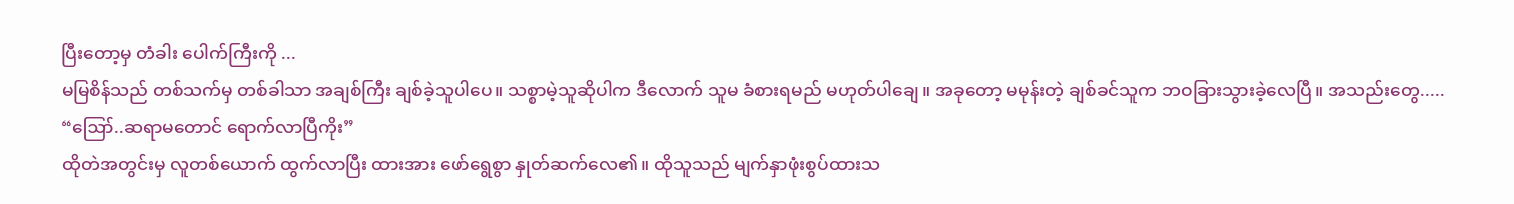ပြီးတော့မှ တံခါး ပေါက်ကြီးကို ...
မမြစိန်သည် တစ်သက်မှ တစ်ခါသာ အချစ်ကြီး ချစ်ခဲ့သူပါပေ။ သစ္စာမဲ့သူဆိုပါက ဒီလောက် သူမ ခံစားရမည် မဟုတ်ပါချေ။ အခုတော့ မမုန်းတဲ့ ချစ်ခင်သူက ဘဝခြားသွားခဲ့လေပြီ။ အသည်းတွေ.....
“ဪ..ဆရာမတောင် ရောက်လာပြီကိုး”
ထိုတဲအတွင်းမှ လူတစ်ယောက် ထွက်လာပြီး ထားအား ဖော်ရွေစွာ နှုတ်ဆက်လေ၏။ ထိုသူသည် မျက်နှာဖုံးစွပ်ထားသ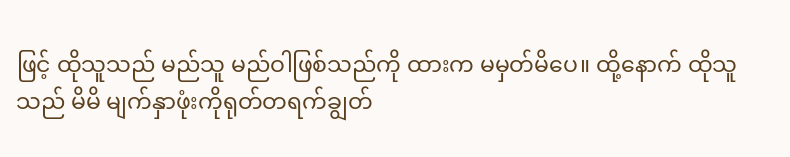ဖြင့် ထိုသူသည် မည်သူ မည်ဝါဖြစ်သည်ကို ထားက မမှတ်မိပေ။ ထို့နောက် ထိုသူသည် မိမိ မျက်နှာဖုံးကိုရုတ်တရက်ချွတ်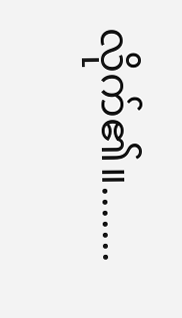လိုက်၏။.......